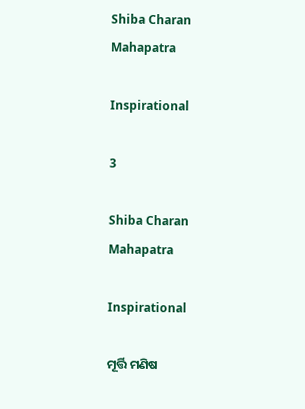Shiba Charan Mahapatra

Inspirational

3

Shiba Charan Mahapatra

Inspirational

ମୂର୍ତ୍ତି ମଣିଷ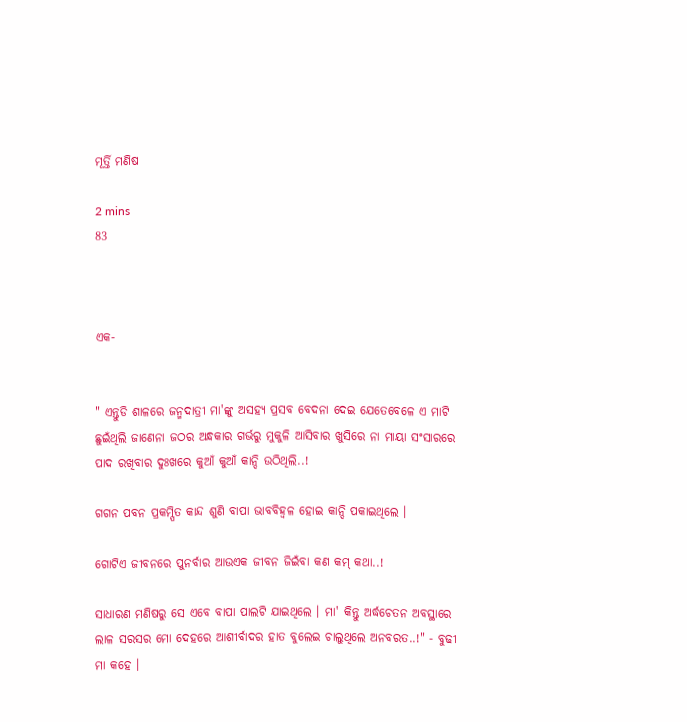ମୂର୍ତ୍ତି ମଣିଷ

2 mins
83



ଏକ-


" ଏନ୍ତୁଡି ଶାଳରେ ଜନ୍ମଦାତ୍ରୀ ମା'ଙ୍କୁ ଅସହ୍ୟ ପ୍ରସବ ବେଦନା ଦେଇ ଯେତେବେଳେ ଏ ମାଟି ଛୁଇଁଥିଲି ଜାଣେନା ଜଠର ଅନ୍ଧକାର ଗର୍ଭରୁ ମୁକୁଳି ଆସିବାର ଖୁସିରେ ନା ମାୟା ସଂସାରରେ ପାଦ ରଖିବାର ଦୁଃଖରେ କୁଆଁ କୁଆଁ କାନ୍ଦି ଉଠିଥିଲି..!

ଗଗନ ପବନ ପ୍ରକମ୍ପିତ କାନ୍ଦ ଶୁଣି ବାପା ଭାବବିହ୍ୱଳ ହୋଇ କାନ୍ଦି ପକାଇଥିଲେ ।

ଗୋଟିଏ ଜୀବନରେ ପୁନର୍ବାର ଆଉଏକ ଜୀବନ ଜିଇଁବା କଣ କମ୍ କଥା..!

ସାଧାରଣ ମଣିଷରୁ ସେ ଏବେ ବାପା ପାଲଟି ଯାଇଥିଲେ । ମା' କିନ୍ତୁ ଅର୍ଦ୍ଧଚେତନ ଅବସ୍ଥାରେ ଲାଳ ସରସର ମୋ ଦେହରେ ଆଶୀର୍ବାଦର ହାତ ବୁଲେଇ ଚାଲୁଥିଲେ ଅନବରତ..!" - ବୁଢୀ ମା କହେ ।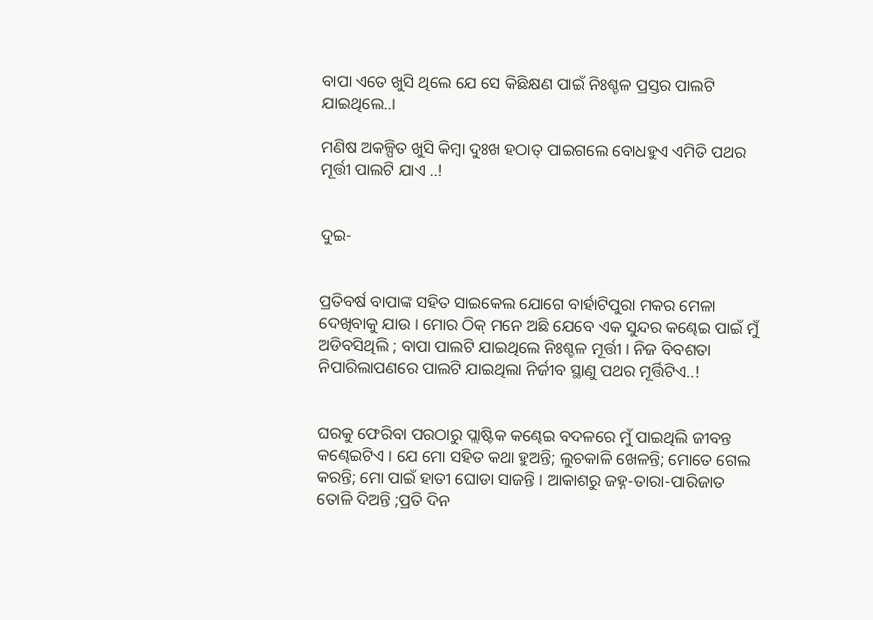ବାପା ଏତେ ଖୁସି ଥିଲେ ଯେ ସେ କିଛିକ୍ଷଣ ପାଇଁ ନିଃଶ୍ଚଳ ପ୍ରସ୍ତର ପାଲଟି ଯାଇଥିଲେ..।

ମଣିଷ ଅକଳ୍ପିତ ଖୁସି କିମ୍ବା ଦୁଃଖ ହଠାତ୍ ପାଇଗଲେ ବୋଧହୁଏ ଏମିତି ପଥର ମୂର୍ତ୍ତୀ ପାଲଟି ଯାଏ ..!


ଦୁଇ-


ପ୍ରତିବର୍ଷ ବାପାଙ୍କ ସହିତ ସାଇକେଲ ଯୋଗେ ବାର୍ହାଟିପୁରା ମକର ମେଳା ଦେଖିବାକୁ ଯାଉ । ମୋର ଠିକ୍ ମନେ ଅଛି ଯେବେ ଏକ ସୁନ୍ଦର କଣ୍ଢେଇ ପାଇଁ ମୁଁ ଅଡିବସିଥିଲି ; ବାପା ପାଲଟି ଯାଇଥିଲେ ନିଃଶ୍ଚଳ ମୂର୍ତ୍ତୀ । ନିଜ ବିବଶତା ନିପାରିଲାପଣରେ ପାଲଟି ଯାଇଥିଲା ନିର୍ଜୀବ ସ୍ଥାଣୁ ପଥର ମୂର୍ତ୍ତିଟିଏ..!


ଘରକୁ ଫେରିବା ପରଠାରୁ ପ୍ଲାଷ୍ଟିକ କଣ୍ଢେଇ ବଦଳରେ ମୁଁ ପାଇଥିଲି ଜୀବନ୍ତ କଣ୍ଢେଇଟିଏ । ଯେ ମୋ ସହିତ କଥା ହୁଅନ୍ତି; ଲୁଚକାଳି ଖେଳନ୍ତି; ମୋତେ ଗେଲ କରନ୍ତି; ମୋ ପାଇଁ ହାତୀ ଘୋଡା ସାଜନ୍ତି । ଆକାଶରୁ ଜହ୍ନ-ତାରା-ପାରିଜାତ ତୋଳି ଦିଅନ୍ତି ;ପ୍ରତି ଦିନ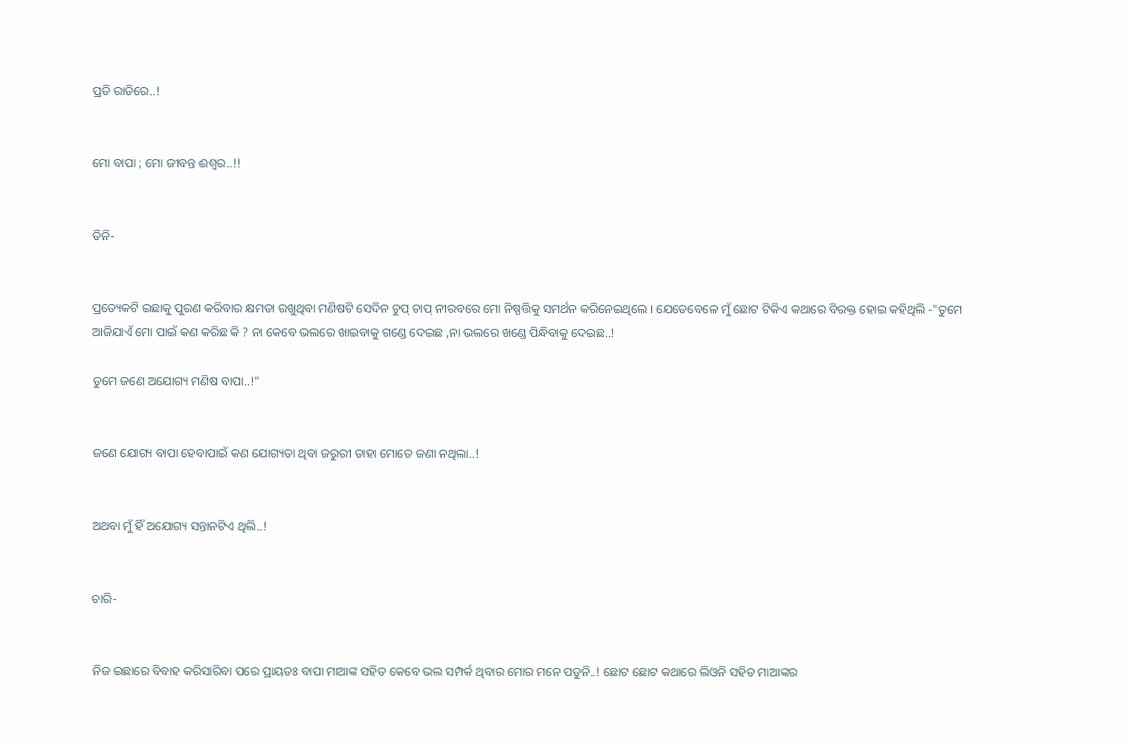ପ୍ରତି ରାତିରେ..!


ମୋ ବାପା ; ମୋ ଜୀବନ୍ତ ଈଶ୍ବର..!!


ତିନି-


ପ୍ରତ୍ୟେକଟି ଇଛାକୁ ପୁରଣ କରିବାର କ୍ଷମତା ରଖୁଥିବା ମଣିଷଟି ସେଦିନ ଚୁପ୍ ଚାପ୍ ନୀରବରେ ମୋ ନିଷ୍ପତ୍ତିକୁ ସମର୍ଥନ କରିନେଇଥିଲେ । ଯେତେବେଳେ ମୁଁ ଛୋଟ ଟିକିଏ କଥାରେ ବିରକ୍ତ ହୋଇ କହିଥିଲି -"ତୁମେ ଆଜିଯାଏଁ ମୋ ପାଇଁ କଣ କରିଛ କି ? ନା କେବେ ଭଲରେ ଖାଇବାକୁ ଗଣ୍ଡେ ଦେଇଛ ,ନା ଭଲରେ ଖଣ୍ଡେ ପିନ୍ଧିବାକୁ ଦେଇଛ..!

ତୁମେ ଜଣେ ଅଯୋଗ୍ୟ ମଣିଷ ବାପା..!"


ଜଣେ ଯୋଗ୍ୟ ବାପା ହେବାପାଇଁ କଣ ଯୋଗ୍ୟତା ଥିବା ଜରୁରୀ ତାହା ମୋତେ ଜଣା ନଥିଲା..!


ଅଥବା ମୁଁ ହିଁ ଅଯୋଗ୍ୟ ସନ୍ତାନଟିଏ ଥିଲି..!


ଚାରି-


ନିଜ ଇଛାରେ ବିବାହ କରିସାରିବା ପରେ ପ୍ରାୟତଃ ବାପା ମାଆଙ୍କ ସହିତ କେବେ ଭଲ ସମ୍ପର୍କ ଥିବାର ମୋର ମନେ ପଡୁନି..! ଛୋଟ ଛୋଟ କଥାରେ ଲିଓନି ସହିତ ମାଆଙ୍କର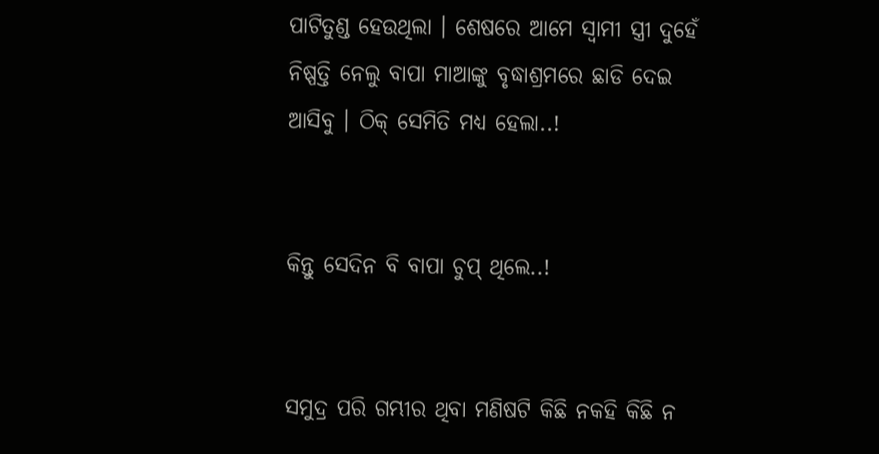ପାଟିତୁଣ୍ଡ ହେଉଥିଲା । ଶେଷରେ ଆମେ ସ୍ୱାମୀ ସ୍ତ୍ରୀ ଦୁହେଁ ନିଷ୍ପତ୍ତି ନେଲୁ ବାପା ମାଆଙ୍କୁ ବୃଦ୍ଧାଶ୍ରମରେ ଛାଡି ଦେଇ ଆସିବୁ । ଠିକ୍ ସେମିତି ମଧ୍ୟ ହେଲା..!


କିନ୍ତୁ ସେଦିନ ବି ବାପା ଚୁପ୍ ଥିଲେ..!


ସମୁଦ୍ର ପରି ଗମ୍ଭୀର ଥିବା ମଣିଷଟି କିଛି ନକହି କିଛି ନ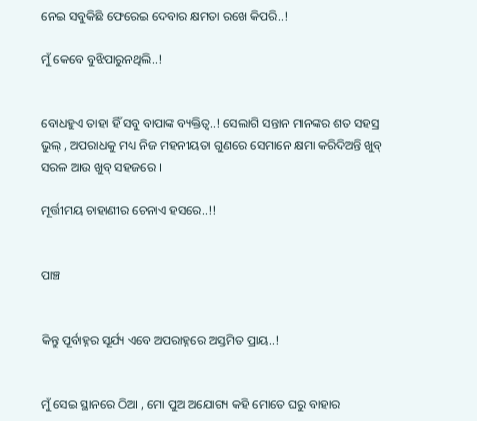ନେଇ ସବୁକିଛି ଫେରେଇ ଦେବାର କ୍ଷମତା ରଖେ କିପରି..!

ମୁଁ କେବେ ବୁଝିପାରୁନଥିଲି..!


ବୋଧହୁଏ ତାହା ହିଁ ସବୁ ବାପାଙ୍କ ବ୍ୟକ୍ତିତ୍ୱ..! ସେଲାଗି ସନ୍ତାନ ମାନଙ୍କର ଶତ ସହସ୍ର ଭୁଲ୍ , ଅପରାଧକୁ ମଧ୍ୟ ନିଜ ମହନୀୟତା ଗୁଣରେ ସେମାନେ କ୍ଷମା କରିଦିଅନ୍ତି ଖୁବ୍ ସରଳ ଆଉ ଖୁବ୍ ସହଜରେ ।

ମୂର୍ତ୍ତୀମୟ ଚାହାଣୀର ଚେନାଏ ହସରେ..!!


ପାଞ୍ଚ


କିନ୍ତୁ ପୂର୍ବାହ୍ନର ସୂର୍ଯ୍ୟ ଏବେ ଅପରାହ୍ନରେ ଅସ୍ତମିତ ପ୍ରାୟ..!


ମୁଁ ସେଇ ସ୍ଥାନରେ ଠିଆ , ମୋ ପୁଅ ଅଯୋଗ୍ୟ କହି ମୋତେ ଘରୁ ବାହାର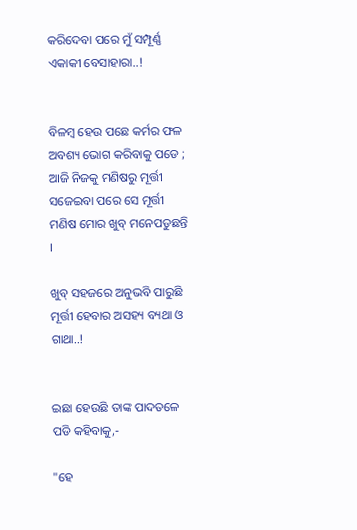କରିଦେବା ପରେ ମୁଁ ସମ୍ପୂର୍ଣ୍ଣ ଏକାକୀ ବେସାହାରା..!


ବିଳମ୍ବ ହେଉ ପଛେ କର୍ମର ଫଳ ଅବଶ୍ୟ ଭୋଗ କରିବାକୁ ପଡେ ; ଆଜି ନିଜକୁ ମଣିଷରୁ ମୂର୍ତ୍ତୀ ସଜେଇବା ପରେ ସେ ମୂର୍ତ୍ତୀ ମଣିଷ ମୋର ଖୁବ୍ ମନେପଡୁଛନ୍ତି ।

ଖୁବ୍ ସହଜରେ ଅନୁଭବି ପାରୁଛି ମୂର୍ତ୍ତୀ ହେବାର ଅସହ୍ୟ ବ୍ୟଥା ଓ ଗାଥା..!


ଇଛା ହେଉଛି ତାଙ୍କ ପାଦତଳେ ପଡି କହିବାକୁ,-

"ହେ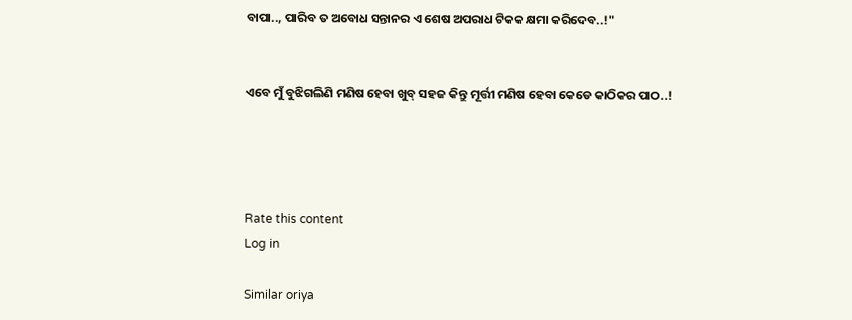ବାପା.., ପାରିବ ତ ଅବୋଧ ସନ୍ତାନର ଏ ଶେଷ ଅପରାଧ ଟିକକ କ୍ଷମା କରିଦେବ..!"


ଏବେ ମୁଁ ବୁଝିଗଲିଣି ମଣିଷ ହେବା ଖୁବ୍ ସହଜ କିନ୍ତୁ ମୂର୍ତ୍ତୀ ମଣିଷ ହେବା କେଡେ କାଠିକର ପାଠ..!




Rate this content
Log in

Similar oriya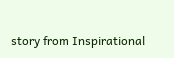story from Inspirational